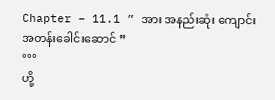Chapter – 11.1 ” အား အနည်းဆုံး ကျောင်း အတန်းခေါင်းဆောင် ”
°°°
ဟို့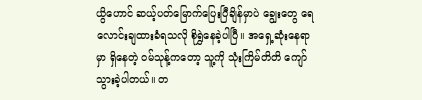ယွိဟောင် ဆယ့်ပတ်မြောက်ပြေးပြီချိန်မှာပဲ ချွေးတွေ ရေလောင်းချထားခံရသလို စိုရွှဲနေခဲ့ပါပြီ။ အရှေ့ဆုံးနေရာမှာ ရှိနေတဲ့ ၀မ်သုန့်ကတော့ သူ့ကို သုံးကြိမ်တိတိ ကျော်သွားခဲ့ပါတယ်။ တ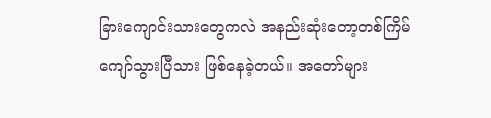ခြားကျောင်းသားတွေကလဲ အနည်းဆုံးတော့တစ်ကြိမ် ကျော်သွားပြီသား ဖြစ်နေခဲ့တယ်။ အတော်များ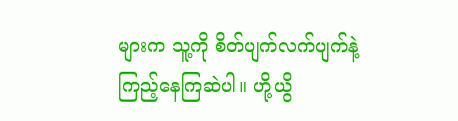များက သူ့ကို စိတ်ပျက်လက်ပျက်နဲ့ ကြည့်နေကြဆဲပါ။ ဟို့ယွိ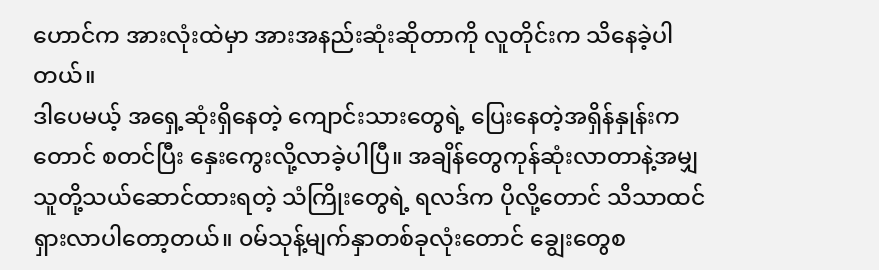ဟောင်က အားလုံးထဲမှာ အားအနည်းဆုံးဆိုတာကို လူတိုင်းက သိနေခဲ့ပါတယ်။
ဒါပေမယ့် အရှေ့ဆုံးရှိနေတဲ့ ကျောင်းသားတွေရဲ့ ပြေးနေတဲ့အရှိန်နှုန်းကတောင် စတင်ပြီး နှေးကွေးလို့လာခဲ့ပါပြီ။ အချိန်တွေကုန်ဆုံးလာတာနဲ့အမျှ သူတို့သယ်ဆောင်ထားရတဲ့ သံကြိုးတွေရဲ့ ရလဒ်က ပိုလို့တောင် သိသာထင်ရှားလာပါတော့တယ်။ ၀မ်သုန့်မျက်နှာတစ်ခုလုံးတောင် ချွေးတွေစ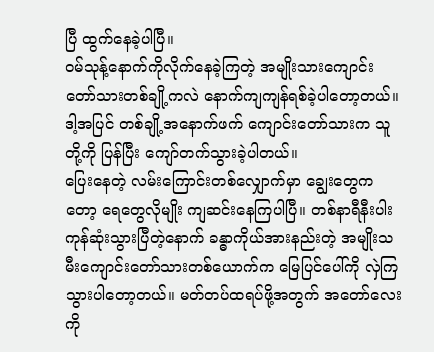ပြီ ထွက်နေခဲ့ပါပြီ။
၀မ်သုန့်နောက်ကိုလိုက်နေခဲ့ကြတဲ့ အမျိုးသားကျောင်းတော်သားတစ်ချို့ကလဲ နောက်ကျကျန်ရစ်ခဲ့ပါတော့တယ်။ ဒါ့အပြင် တစ်ချို့အနောက်ဖက် ကျောင်းတော်သားက သူတို့ကို ပြန်ပြီး ကျော်တက်သွားခဲ့ပါတယ်။
ပြေးနေတဲ့ လမ်းကြောင်းတစ်လျှောက်မှာ ချွေးတွေကတော့ ရေတွေလိုမျိုး ကျဆင်းနေကြပါပြီ။ တစ်နာရီနီးပါးကုန်ဆုံးသွားပြီတဲ့နောက် ခန္ဓာကိုယ်အားနည်းတဲ့ အမျိုးသမီးကျောင်းတော်သားတစ်ယောက်က မြေပြင်ပေါ်ကို လှဲကြသွားပါတော့တယ်။ မတ်တပ်ထရပ်ဖို့အတွက် အတော်လေးကို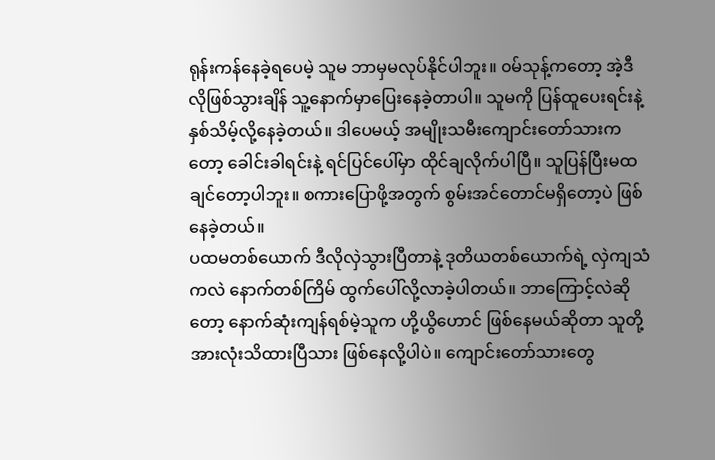ရုန်းကန်နေခဲ့ရပေမဲ့ သူမ ဘာမှမလုပ်နိုင်ပါဘူး။ ၀မ်သုန့်ကတော့ အဲ့ဒီလိုဖြစ်သွားချိန် သူ့နောက်မှာပြေးနေခဲ့တာပါ။ သူမကို ပြန်ထူပေးရင်းနဲ့ နှစ်သိမ့်လို့နေခဲ့တယ်။ ဒါပေမယ့် အမျိုးသမီးကျောင်းတော်သားကတော့ ခေါင်းခါရင်းနဲ့ ရင်ပြင်ပေါ်မှာ ထိုင်ချလိုက်ပါပြီ။ သူပြန်ပြီးမထချင်တော့ပါဘူး။ စကားပြောဖို့အတွက် စွမ်းအင်တောင်မရှိတော့ပဲ ဖြစ်နေခဲ့တယ်။
ပထမတစ်ယောက် ဒီလိုလှဲသွားပြီတာနဲ့ ဒုတိယတစ်ယောက်ရဲ့ လှဲကျသံကလဲ နောက်တစ်ကြိမ် ထွက်ပေါ်လို့လာခဲ့ပါတယ်။ ဘာကြောင့်လဲဆိုတော့ နောက်ဆုံးကျန်ရစ်မဲ့သူက ဟို့ယွိဟောင် ဖြစ်နေမယ်ဆိုတာ သူတို့အားလုံးသိထားပြီသား ဖြစ်နေလို့ပါပဲ။ ကျောင်းတော်သားတွေ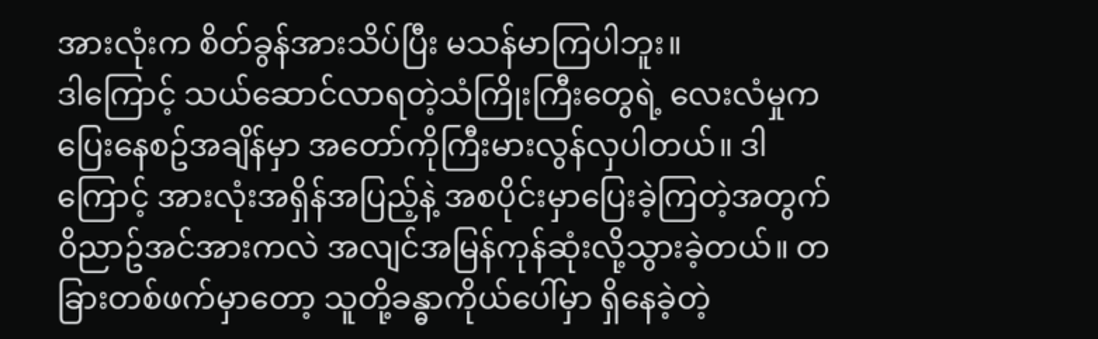အားလုံးက စိတ်ခွန်အားသိပ်ပြီး မသန်မာကြပါဘူး။
ဒါကြောင့် သယ်ဆောင်လာရတဲ့သံကြိုးကြီးတွေရဲ့ လေးလံမှုက ပြေးနေစဥ်အချိန်မှာ အတော်ကိုကြီးမားလွန်လှပါတယ်။ ဒါကြောင့် အားလုံးအရှိန်အပြည့်နဲ့ အစပိုင်းမှာပြေးခဲ့ကြတဲ့အတွက် ၀ိညာဥ်အင်အားကလဲ အလျင်အမြန်ကုန်ဆုံးလို့သွားခဲ့တယ်။ တခြားတစ်ဖက်မှာတော့ သူတို့ခန္ဓာကိုယ်ပေါ်မှာ ရှိနေခဲ့တဲ့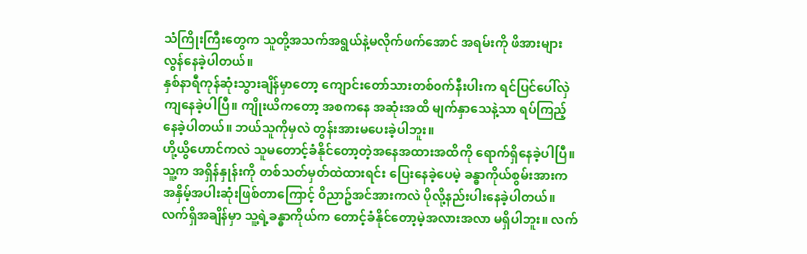သံကြိုးကြီးတွေက သူတို့အသက်အရွယ်နဲ့မလိုက်ဖက်အောင် အရမ်းကို ဖိအားများလွန်နေခဲ့ပါတယ်။
နှစ်နာရီကုန်ဆုံးသွားချိန်မှာတော့ ကျောင်းတော်သားတစ်၀က်နီးပါးက ရင်ပြင်ပေါ်လှဲကျနေခဲ့ပါပြီ။ ကျိုးယိကတော့ အစကနေ အဆုံးအထိ မျက်နှာသေနဲ့သာ ရပ်ကြည့်နေခဲ့ပါတယ်။ ဘယ်သူကိုမှလဲ တွန်းအားမပေးခဲ့ပါဘူး။
ဟို့ယွိဟောင်ကလဲ သူမတောင့်ခံနိုင်တော့တဲ့အနေအထားအထိကို ရောက်ရှိနေခဲ့ပါပြီ။ သူ့က အရှိန်နှုန်းကို တစ်သတ်မှတ်ထဲထားရင်း ပြေးနေခဲ့ပေမဲ့ ခန္ဓာကိုယ်စွမ်းအားက အနှိမ့်အပါးဆုံးဖြစ်တာကြောင့် ၀ိညာဥ်အင်အားကလဲ ပိုလို့နည်းပါးနေခဲ့ပါတယ်။ လက်ရှိအချိန်မှာ သူ့ရဲ့ခန္ဓာကိုယ်က တောင့်ခံနိုင်တော့မဲ့အလားအလာ မရှိပါဘူး။ လက်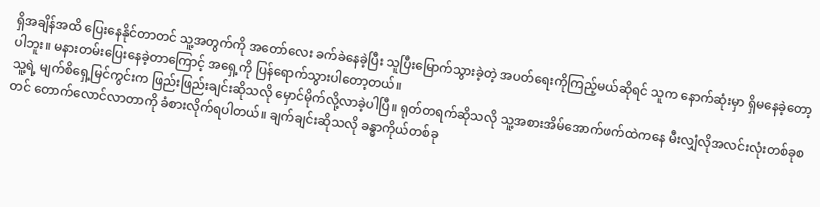ရှိအချိန်အထိ ပြေးနေနိုင်တာတင် သူ့အတွက်ကို အတော်လေး ခက်ခဲနေခဲ့ပြီး သူပြီးမြောက်သွားခဲ့တဲ့ အပတ်ရေးကိုကြည့်မယ်ဆိုရင် သူက နောက်ဆုံးမှာ ရှိမနေခဲ့တော့ပါဘူး။ မနားတမ်းပြေးနေခဲ့တာကြောင့် အရှေ့ကို ပြန်ရောက်သွားပါတော့တယ်။
သူ့ရဲ့ မျက်စိရှေ့မြင်ကွင်းက ဖြည်းဖြည်းချင်းဆိုသလို မှောင်မိုက်လို့လာခဲ့ပါပြီ။ ရုတ်တရက်ဆိုသလို သူ့အစားအိမ်အောက်ဖက်ထဲကနေ မီးလျှံလိုအလင်းလုံးတစ်ခုစတင် တောက်လောင်လာတာကို ခံစားလိုက်ရပါတယ်။ ချက်ချင်းဆိုသလို ခန္ဓာကိုယ်တစ်ခု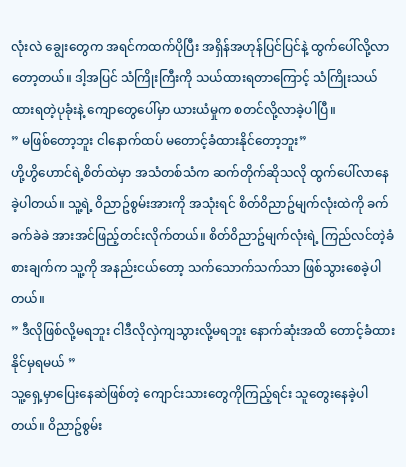လုံးလဲ ချွေးတွေက အရင်ကထက်ပိုပြီး အရှိန်အဟုန်ပြင်ပြင်နဲ့ ထွက်ပေါ်လို့လာတော့တယ်။ ဒါ့အပြင် သံကြိုးကြီးကို သယ်ထားရတာကြောင့် သံကြိုးသယ်ထားရတဲ့ပုခုံးနဲ့ ကျောတွေပေါ်မှာ ယားယံမှုက စတင်လို့လာခဲ့ပါပြီ။
” မဖြစ်တော့ဘူး ငါနောက်ထပ် မတောင့်ခံထားနိုင်တော့ဘူး”
ဟို့ဟွိဟောင်ရဲ့စိတ်ထဲမှာ အသံတစ်သံက ဆက်တိုက်ဆိုသလို ထွက်ပေါ်လာနေခဲ့ပါတယ်။ သူ့ရဲ့ ၀ိညာဥ်စွမ်းအားကို အသုံးရင် စိတ်၀ိညာဥ်မျက်လုံးထဲကို ခက်ခက်ခဲခဲ အားအင်ဖြည့်တင်းလိုက်တယ်။ စိတ်၀ိညာဥ်မျက်လုံးရဲ့ ကြည်လင်တဲ့ခံစားချက်က သူ့ကို အနည်းငယ်တော့ သက်သောက်သက်သာ ဖြစ်သွားစေခဲ့ပါတယ်။
” ဒီလိုဖြစ်လို့မရဘူး ငါဒီလိုလှဲကျသွားလို့မရဘူး နောက်ဆုံးအထိ တောင့်ခံထားနိုင်မှရမယ် ”
သူ့ရှေ့မှာပြေးနေဆဲဖြစ်တဲ့ ကျောင်းသားတွေကိုကြည့်ရင်း သူတွေးနေခဲ့ပါတယ်။ ၀ိညာဥ်စွမ်း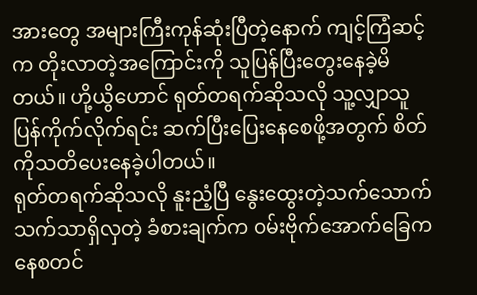အားတွေ အများကြီးကုန်ဆုံးပြီတဲ့နောက် ကျင့်ကြံဆင့်က တိုးလာတဲ့အကြောင်းကို သူပြန်ပြီးတွေးနေခဲ့မိတယ်။ ဟို့ယွိဟောင် ရုတ်တရက်ဆိုသလို သူ့လျှာသူပြန်ကိုက်လိုက်ရင်း ဆက်ပြီးပြေးနေစေဖို့အတွက် စိတ်ကိုသတိပေးနေခဲ့ပါတယ်။
ရုတ်တရက်ဆိုသလို နူးညံ့ပြီ နွေးထွေးတဲ့သက်သောက်သက်သာရှိလှတဲ့ ခံစားချက်က ၀မ်းဗိုက်အောက်ခြေကနေစတင်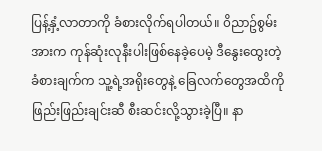ပြန့်နှံ့လာတာကို ခံစားလိုက်ရပါတယ်။ ၀ိညာဥ်စွမ်းအားက ကုန်ဆုံးလုနီးပါးဖြစ်နေခဲ့ပေမဲ့ ဒီနွေးထွေးတဲ့ခံစားချက်က သူ့ရဲ့အရိုးတွေနဲ့ ခြေလက်တွေအထိကို ဖြည်းဖြည်းချင်းဆီ စီးဆင်းလို့သွားခဲ့ပြီ။ နာ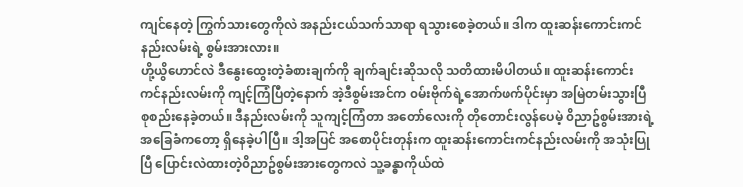ကျင်နေတဲ့ ကြွက်သားတွေကိုလဲ အနည်းငယ်သက်သာရာ ရသွားစေခဲ့တယ်။ ဒါက ထူးဆန်းကောင်းကင်နည်းလမ်းရဲ့ စွမ်းအားလား။
ဟို့ယွိဟောင်လဲ ဒီနွေးထွေးတဲ့ခံစားချက်ကို ချက်ချင်းဆိုသလို သတိထားမိပါတယ်။ ထူးဆန်းကောင်းကင်နည်းလမ်းကို ကျင့်ကြံပြီတဲ့နောက် အဲ့ဒီစွမ်းအင်က ၀မ်းဗိုက်ရဲ့အောက်ဖက်ပိုင်းမှာ အမြဲတမ်းသွားပြီစုစည်းနေခဲ့တယ်။ ဒီနည်းလမ်းကို သူကျင့်ကြံတာ အတော်လေးကို တိုတောင်းလွန်ပေမဲ့ ၀ိညာဥ်စွမ်းအားရဲ့ အခြေခံကတော့ ရှိနေခဲ့ပါပြီ။ ဒါ့အပြင် အစောပိုင်းတုန်းက ထူးဆန်းကောင်းကင်နည်းလမ်းကို အသုံးပြုပြီ ပြောင်းလဲထားတဲ့၀ိညာဥ်စွမ်းအားတွေကလဲ သူ့ခန္ဓာကိုယ်ထဲ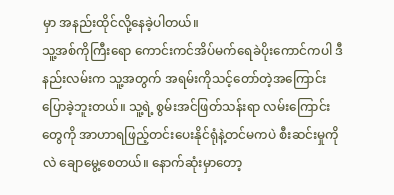မှာ အနည်းထိုင်လို့နေခဲ့ပါတယ်။
သူ့အစ်ကိုကြီးရော ကောင်းကင်အိပ်မက်ရေခဲပိုးကောင်ကပါ ဒီနည်းလမ်းက သူ့အတွက် အရမ်းကိုသင့်တော်တဲ့အကြောင်း ပြောခဲ့ဘူးတယ်။ သူ့ရဲ့ စွမ်းအင်ဖြတ်သန်းရာ လမ်းကြောင်းတွေကို အာဟာရဖြည့်တင်းပေးနိုင်ရုံနဲ့တင်မကပဲ စီးဆင်းမှုကိုလဲ ချောမွေ့စေတယ်။ နောက်ဆုံးမှာတော့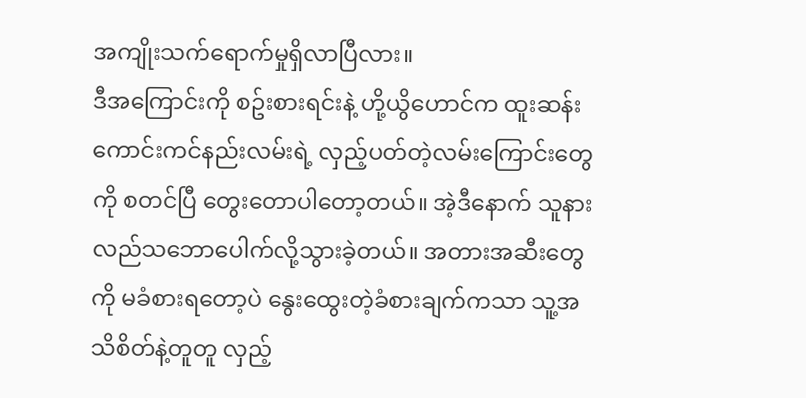အကျိုးသက်ရောက်မှုရှိလာပြီလား။
ဒီအကြောင်းကို စဥ်းစားရင်းနဲ့ ဟို့ယွိဟောင်က ထူးဆန်းကောင်းကင်နည်းလမ်းရဲ့ လှည့်ပတ်တဲ့လမ်းကြောင်းတွေကို စတင်ပြီ တွေးတောပါတော့တယ်။ အဲ့ဒီနောက် သူနားလည်သဘောပေါက်လို့သွားခဲ့တယ်။ အတားအဆီးတွေကို မခံစားရတော့ပဲ နွေးထွေးတဲ့ခံစားချက်ကသာ သူ့အသိစိတ်နဲ့တူတူ လှည့်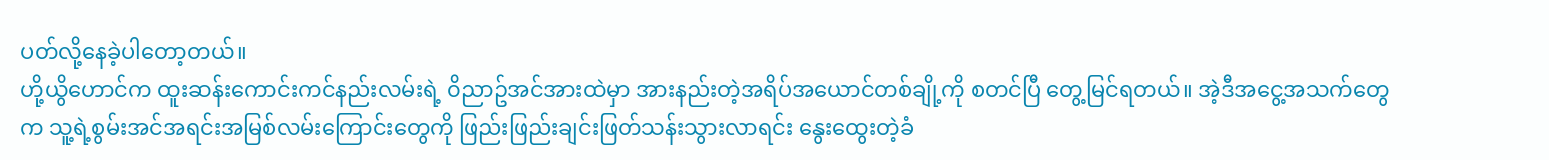ပတ်လို့နေခဲ့ပါတော့တယ်။
ဟို့ယွိဟောင်က ထူးဆန်းကောင်းကင်နည်းလမ်းရဲ့ ၀ိညာဥ်အင်အားထဲမှာ အားနည်းတဲ့အရိပ်အယောင်တစ်ချို့ကို စတင်ပြီ တွေ့မြင်ရတယ်။ အဲ့ဒီအငွေ့အသက်တွေက သူ့ရဲ့စွမ်းအင်အရင်းအမြစ်လမ်းကြောင်းတွေကို ဖြည်းဖြည်းချင်းဖြတ်သန်းသွားလာရင်း နွေးထွေးတဲ့ခံ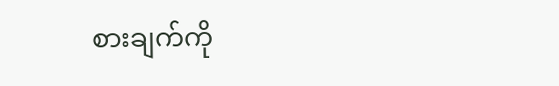စားချက်ကို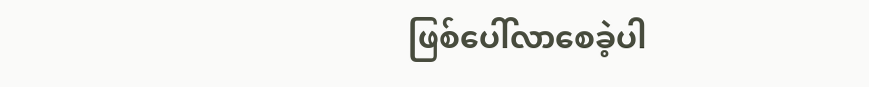ဖြစ်ပေါ်လာစေခဲ့ပါ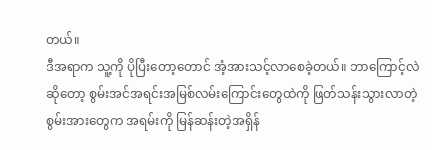တယ်။
ဒီအရာက သူ့ကို ပိုပြီးတော့တောင် အံ့အားသင့်လာစေခဲ့တယ်။ ဘာကြောင့်လဲဆိုတော့ စွမ်းအင်အရင်းအမြစ်လမ်းကြောင်းတွေထဲကို ဖြတ်သန်းသွားလာတဲ့ စွမ်းအားတွေက အရမ်းကို မြန်ဆန်းတဲ့အရှိန်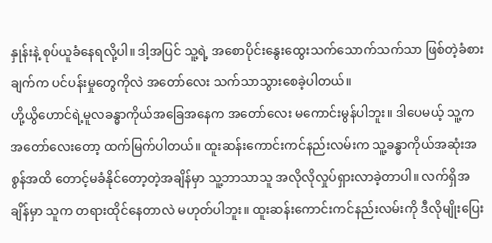နှုန်းနဲ့ စုပ်ယူခံနေရလို့ပါ။ ဒါ့အပြင် သူ့ရဲ့ အစောပိုင်းနွေးထွေးသက်သောက်သက်သာ ဖြစ်တဲ့ခံစားချက်က ပင်ပန်းမှုတွေကိုလဲ အတော်လေး သက်သာသွားစေခဲ့ပါတယ်။
ဟို့ယွိဟောင်ရဲ့မူလခန္ဓာကိုယ်အခြေအနေက အတော်လေး မကောင်းမွန်ပါဘူး။ ဒါပေမယ့် သူ့ကအတော်လေးတော့ ထက်မြက်ပါတယ်။ ထူးဆန်းကောင်းကင်နည်းလမ်းက သူ့ခန္ဓာကိုယ်အဆုံးအစွန်အထိ တောင့်မခံနိုင်တော့တဲ့အချိန်မှာ သူ့ဘာသာသူ အလိုလိုလှုပ်ရှားလာခဲ့တာပါ။ လက်ရှိအချိန်မှာ သူက တရားထိုင်နေတာလဲ မဟုတ်ပါဘူး။ ထူးဆန်းကောင်းကင်နည်းလမ်းကို ဒီလိုမျိုးပြေး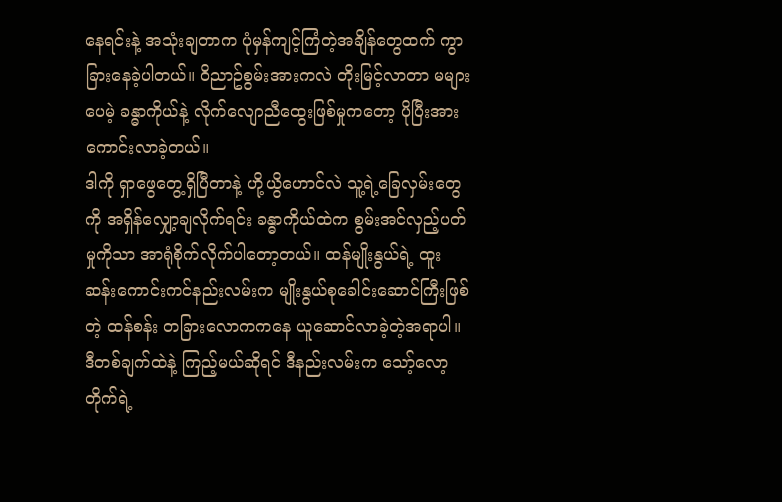နေရင်းနဲ့ အသုံးချတာက ပုံမှန်ကျင့်ကြံတဲ့အချိန်တွေထက် ကွာခြားနေခဲ့ပါတယ်။ ၀ိညာဥ်စွမ်းအားကလဲ တိုးမြင့်လာတာ မများပေမဲ့ ခန္ဓာကိုယ်နဲ့ လိုက်လျောညီထွေးဖြစ်မှုကတော့ ပိုပြီးအားကောင်းလာခဲ့တယ်။
ဒါကို ရှာဖွေတွေ့ရှိပြီတာနဲ့ ဟို့ယွိဟောင်လဲ သူ့ရဲ့ခြေလှမ်းတွေကို အရှိန်လျှော့ချလိုက်ရင်း ခန္ဓာကိုယ်ထဲက စွမ်းအင်လှည့်ပတ်မှုကိုသာ အာရုံစိုက်လိုက်ပါတော့တယ်။ ထန်မျိုးနွယ်ရဲ့ ထူးဆန်းကောင်းကင်နည်းလမ်းက မျိုးနွယ်စုခေါင်းဆောင်ကြီးဖြစ်တဲ့ ထန်စန်း တခြားလောကကနေ ယူဆောင်လာခဲ့တဲ့အရာပါ။ ဒီတစ်ချက်ထဲနဲ့ ကြည့်မယ်ဆိုရင် ဒီနည်းလမ်းက သော့်လော့တိုက်ရဲ့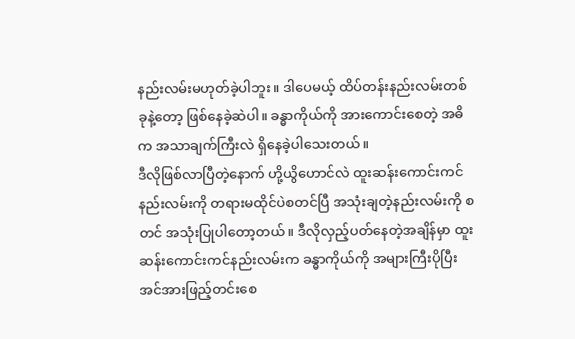နည်းလမ်းမဟုတ်ခဲ့ပါဘူး။ ဒါပေမယ့် ထိပ်တန်းနည်းလမ်းတစ်ခုနဲ့တော့ ဖြစ်နေခဲ့ဆဲပါ။ ခန္ဓာကိုယ်ကို အားကောင်းစေတဲ့ အဓိက အသာချက်ကြီးလဲ ရှိနေခဲ့ပါသေးတယ်။
ဒီလိုဖြစ်လာပြီတဲ့နောက် ဟို့ယွိဟောင်လဲ ထူးဆန်းကောင်းကင်နည်းလမ်းကို တရားမထိုင်ပဲစတင်ပြီ အသုံးချတဲ့နည်းလမ်းကို စတင် အသုံးပြုပါတော့တယ်။ ဒီလိုလှည့်ပတ်နေတဲ့အချိန်မှာ ထူးဆန်းကောင်းကင်နည်းလမ်းက ခန္ဓာကိုယ်ကို အများကြီးပိုပြီး အင်အားဖြည့်တင်းစေ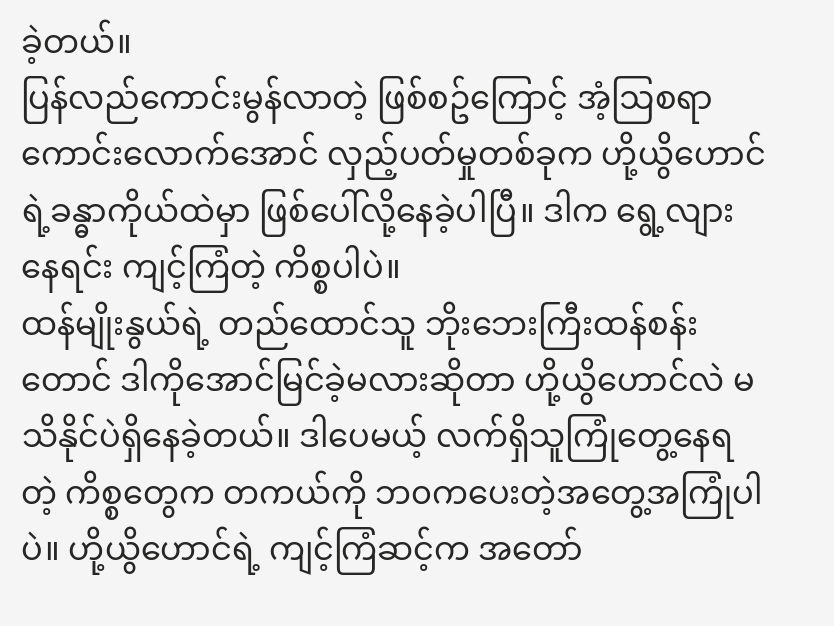ခဲ့တယ်။
ပြန်လည်ကောင်းမွန်လာတဲ့ ဖြစ်စဥ်ကြောင့် အံ့ဩစရာကောင်းလောက်အောင် လှည့်ပတ်မှုတစ်ခုက ဟို့ယွိဟောင်ရဲ့ခန္ဓာကိုယ်ထဲမှာ ဖြစ်ပေါ်လို့နေခဲ့ပါပြီ။ ဒါက ရွေ့လျားနေရင်း ကျင့်ကြံတဲ့ ကိစ္စပါပဲ။
ထန်မျိုးနွယ်ရဲ့ တည်ထောင်သူ ဘိုးဘေးကြီးထန်စန်းတောင် ဒါကိုအောင်မြင်ခဲ့မလားဆိုတာ ဟို့ယွိဟောင်လဲ မသိနိုင်ပဲရှိနေခဲ့တယ်။ ဒါပေမယ့် လက်ရှိသူကြုံတွေ့နေရတဲ့ ကိစ္စတွေက တကယ်ကို ဘ၀ကပေးတဲ့အတွေ့အကြုံပါပဲ။ ဟို့ယွိဟောင်ရဲ့ ကျင့်ကြံဆင့်က အတော်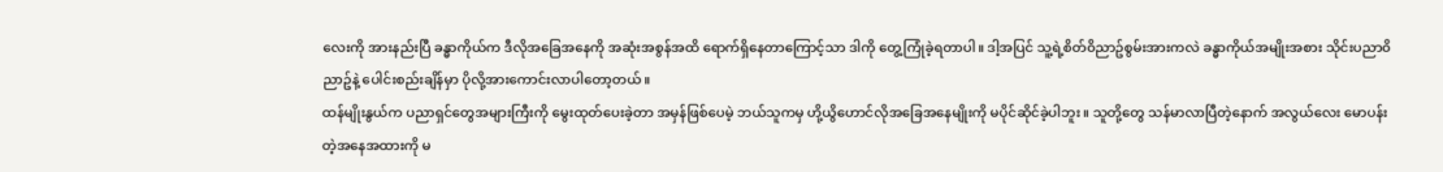လေးကို အားနည်းပြီ ခန္ဓာကိုယ်က ဒီလိုအခြေအနေကို အဆုံးအစွန်အထိ ရောက်ရှိနေတာကြောင့်သာ ဒါကို တွေ့ကြုံခဲ့ရတာပါ။ ဒါ့အပြင် သူ့ရဲ့စိတ်၀ိညာဥ်စွမ်းအားကလဲ ခန္ဓာကိုယ်အမျိုးအစား သိုင်းပညာ၀ိညာဥ်နဲ့ ပေါင်းစည်းချိန်မှာ ပိုလို့အားကောင်းလာပါတော့တယ်။
ထန်မျိုးနွယ်က ပညာရှင်တွေအများကြီးကို မွေးထုတ်ပေးခဲ့တာ အမှန်ဖြစ်ပေမဲ့ ဘယ်သူကမှ ဟို့ယွိဟောင်လိုအခြေအနေမျိုးကို မပိုင်ဆိုင်ခဲ့ပါဘူး။ သူတို့တွေ သန်မာလာပြီတဲ့နောက် အလွယ်လေး မောပန်းတဲ့အနေအထားကို မ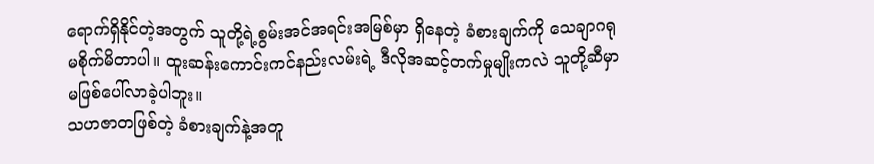ရောက်ရှိနိုင်တဲ့အတွက် သူတို့ရဲ့စွမ်းအင်အရင်းအမြစ်မှာ ရှိနေတဲ့ ခံစားချက်ကို သေချာဂရုမစိုက်မိတာပါ။ ထူးဆန်းကောင်းကင်နည်းလမ်းရဲ့ ဒီလိုအဆင့်တက်မှုမျိုးကလဲ သူတို့ဆီမှာ မဖြစ်ပေါ်လာခဲ့ပါဘူး။
သဟဇာတဖြစ်တဲ့ ခံစားချက်နဲ့အတူ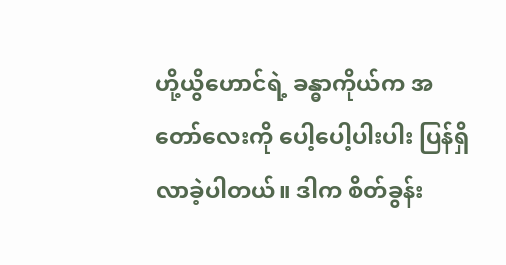ဟို့ယွိဟောင်ရဲ့ ခန္ဓာကိုယ်က အတော်လေးကို ပေါ့ပေါ့ပါးပါး ပြန်ရှိလာခဲ့ပါတယ်။ ဒါက စိတ်ခွန်း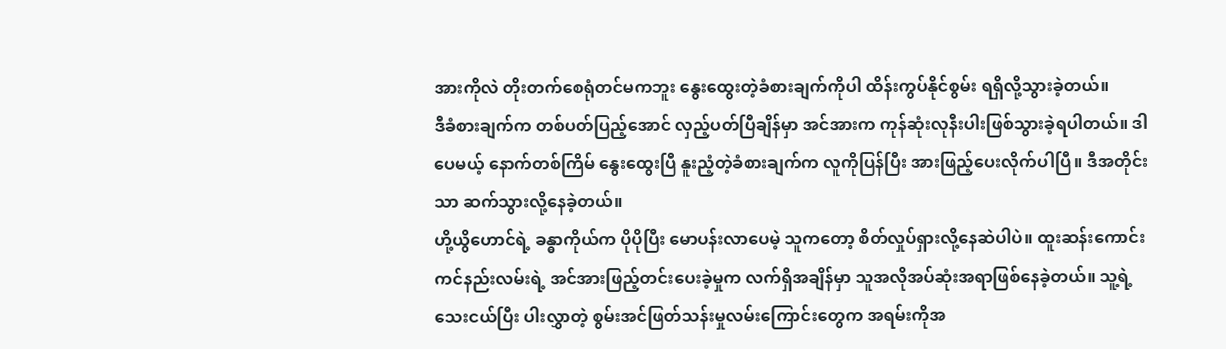အားကိုလဲ တိုးတက်စေရုံတင်မကဘူး နွေးထွေးတဲ့ခံစားချက်ကိုပါ ထိန်းကွပ်နိုင်စွမ်း ရရှိလို့သွားခဲ့တယ်။
ဒီခံစားချက်က တစ်ပတ်ပြည့်အောင် လှည့်ပတ်ပြီချိန်မှာ အင်အားက ကုန်ဆုံးလုနီးပါးဖြစ်သွားခဲ့ရပါတယ်။ ဒါပေမယ့် နောက်တစ်ကြိမ် နွေးထွေးပြီ နူးညံ့တဲ့ခံစားချက်က လူကိုပြန်ပြီး အားဖြည့်ပေးလိုက်ပါပြီ။ ဒီအတိုင်းသာ ဆက်သွားလို့နေခဲ့တယ်။
ဟို့ယွိဟောင်ရဲ့ ခန္ဓာကိုယ်က ပိုပိုပြီး မောပန်းလာပေမဲ့ သူကတော့ စိတ်လှုပ်ရှားလို့နေဆဲပါပဲ။ ထူးဆန်းကောင်းကင်နည်းလမ်းရဲ့ အင်အားဖြည့်တင်းပေးခဲ့မှုက လက်ရှိအချိန်မှာ သူအလိုအပ်ဆုံးအရာဖြစ်နေခဲ့တယ်။ သူ့ရဲ့သေးငယ်ပြီး ပါးလွှာတဲ့ စွမ်းအင်ဖြတ်သန်းမှုလမ်းကြောင်းတွေက အရမ်းကိုအ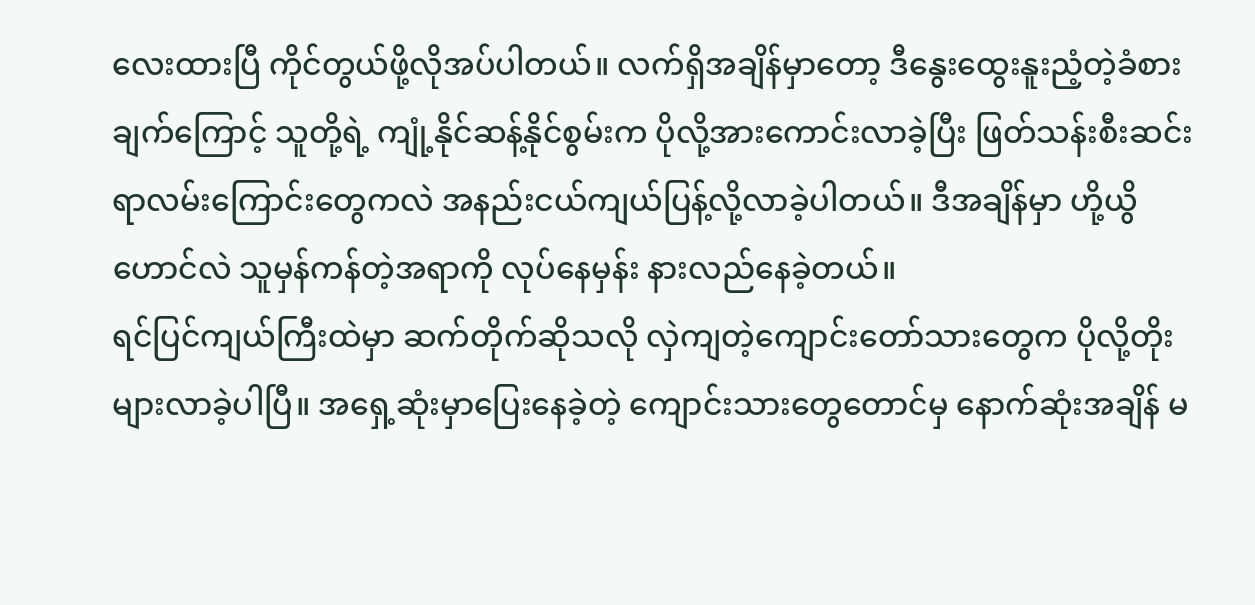လေးထားပြီ ကိုင်တွယ်ဖို့လိုအပ်ပါတယ်။ လက်ရှိအချိန်မှာတော့ ဒီနွေးထွေးနူးညံ့တဲ့ခံစားချက်ကြောင့် သူတို့ရဲ့ ကျုံ့နိုင်ဆန့်နိုင်စွမ်းက ပိုလို့အားကောင်းလာခဲ့ပြီး ဖြတ်သန်းစီးဆင်းရာလမ်းကြောင်းတွေကလဲ အနည်းငယ်ကျယ်ပြန့်လို့လာခဲ့ပါတယ်။ ဒီအချိန်မှာ ဟို့ယွိဟောင်လဲ သူမှန်ကန်တဲ့အရာကို လုပ်နေမှန်း နားလည်နေခဲ့တယ်။
ရင်ပြင်ကျယ်ကြီးထဲမှာ ဆက်တိုက်ဆိုသလို လှဲကျတဲ့ကျောင်းတော်သားတွေက ပိုလို့တိုးများလာခဲ့ပါပြီ။ အရှေ့ဆုံးမှာပြေးနေခဲ့တဲ့ ကျောင်းသားတွေတောင်မှ နောက်ဆုံးအချိန် မ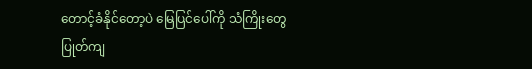တောင့်ခံနိုင်တော့ပဲ မြေပြင်ပေါ်ကို သံကြိုးတွေ ပြုတ်ကျ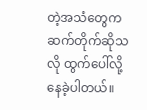တဲ့အသံတွေက ဆက်တိုက်ဆိုသလို ထွက်ပေါ်လို့နေခဲ့ပါတယ်။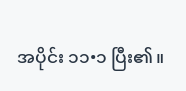အပိုင်း ၁၁•၁ ပြီး၏။